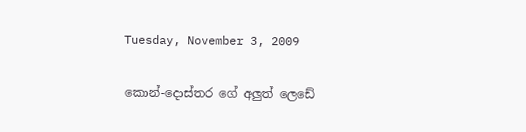Tuesday, November 3, 2009

කොන්-දොස්තර ගේ අලුත් ලෙඩේ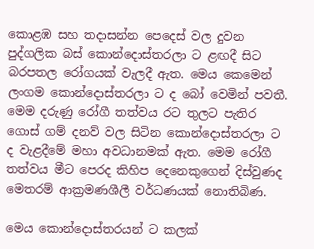කොළඹ සහ තදාසන්න පෙදෙස් වල දුවන පුද්ගලික බස් කොන්දොස්තරලා ට ළඟදී සිට බරපතල රෝගයක් වැලදී ඇත. මෙය කෙමෙන් ලංගම කොන්දොස්තරලා ට ද බෝ වෙමින් පවතී. මෙම දරුණු රෝගී තත්වය රට තුලට පැතිර ගොස් ගම් දනව් වල සිටින කොන්දොස්තරලා ට ද වැළදීමේ මහා අවධානමක් ඇත. මෙම රෝගී තත්වය මීට පෙරද කිහිප දෙනෙකුගෙන් දිස්වුණද මෙතරම් ආක්‍රමණශීලී වර්ධණයක් නොතිබිණ.

මෙය කොන්දොස්තරයන් ට කලක්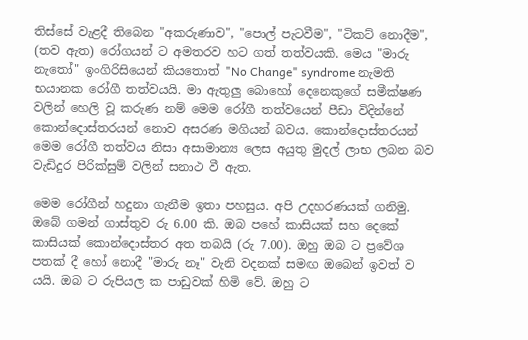තිස්සේ වැළදී තිබෙන "අකරුණාව", "පොල් පැටවීම", "ටිකට් නොදීම", (තව ඇත) රෝගයන් ට අමතරව හට ගත් තත්වයකි. මෙය "මාරු නැතෝ" ඉංගිරිසියෙන් කියතොත් "No Change" syndrome නැමති භයානක රෝගී තත්වයයි. මා ඇතුලු බොහෝ දෙනෙකුගේ සමීක්ෂණ වලින් හෙලි වූ කරුණ නම් මෙම රෝගී තත්වයෙන් පීඩා විදින්නේ කොන්දොස්තරයන් නොව අසරණ මගියන් බවය. කොන්දොස්තරයන් මෙම රෝගී තත්වය නිසා අසාමාන්‍ය ලෙස අයුතු මුදල් ලාභ ලබන බව වැඩිදුර පිරික්සුම් වලින් සනාථ වී ඇත.

මෙම රෝගීන් හදුනා ගැනීම ඉතා පහසුය. අපි උදහරණයක් ගනිමු. ඔබේ ගමන් ගාස්තුව රු 6.00 කි. ඔබ පහේ කාසියක් සහ දෙකේ කාසියක් කොන්දොස්තර අත තබයි (රු 7.00). ඔහු ඔබ ට ප්‍රවේශ පතක් දී හෝ නොදී "මාරු නෑ" වැනි වදනක් සමඟ ඔබෙන් ඉවත් ව යයි. ඔබ ට රුපියල ක පාඩුවක් හිමි වේ. ඔහු ට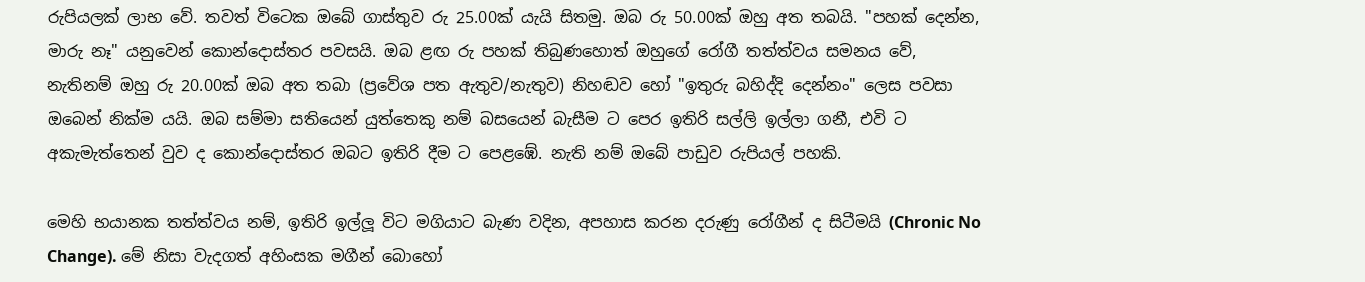රුපියලක් ලාභ වේ. තවත් විටෙක ඔබේ ගාස්තුව රු 25.00ක් යැයි සිතමු. ඔබ රු 50.00ක් ඔහු අත තබයි. "පහක් දෙන්න, මාරු නෑ" යනුවෙන් කොන්දොස්තර පවසයි. ඔබ ළඟ රු පහක් තිබුණහොත් ඔහුගේ රෝගී තත්ත්වය සමනය වේ, නැතිනම් ඔහු රු 20.00ක් ඔබ අත තබා (ප්‍රවේශ පත ඇතුව/නැතුව) නිහඬව හෝ "ඉතුරු බහිද්දි දෙන්නං" ලෙස පවසා ඔබෙන් නික්ම යයි. ඔබ සම්මා සතියෙන් යුත්තෙකු නම් බසයෙන් බැසීම ට පෙර ඉතිරි සල්ලි ඉල්ලා ගනී, එවි ට අකැමැත්තෙන් වුව ද කොන්දොස්තර ඔබට ඉතිරි දීම ට පෙළඹේ. නැති නම් ඔබේ පාඩුව රුපියල් පහකි.

මෙහි භයානක තත්ත්වය නම්, ඉතිරි ඉල්ලූ විට මගියාට බැණ වදින, අපහාස කරන දරුණු රෝගීන් ද සිටීමයි (Chronic No Change). මේ නිසා වැදගත් අහිංසක මගීන් බොහෝ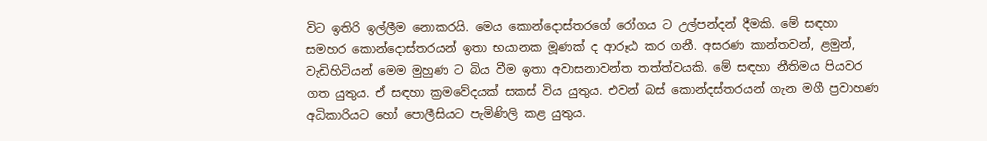විට ඉතිරි ඉල්ලීම නොකරයි. මෙය කොන්දොස්තරගේ රෝගය ට උල්පන්දන් දීමකි. මේ සඳහා සමහර කොන්දොස්තරයන් ඉතා භයානක මූණක් ද ආරූඨ කර ගනී. අසරණ කාන්තවන්, ළමුන්, වැඩිහිටියන් මෙම මුහුණ ට බිය වීම ඉතා අවාසනාවන්ත තත්ත්වයකි. මේ සඳහා නීතිමය පියවර ගත යුතුය. ඒ සඳහා ක්‍රමවේදයක් සකස් විය යුතුය. එවන් බස් කොන්දස්තරයන් ගැන මගී ප්‍රවාහණ අධිකාරියට හෝ පොලීසියට පැමිණිලි කළ යුතුය.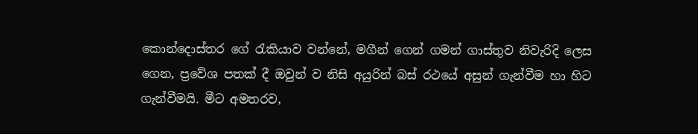කොන්දොස්තර ගේ රැකියාව වන්නේ, මගීන් ගෙන් ගමන් ගාස්තුව නිවැරිදි ලෙස ගෙන, ප්‍රවේශ පතක් දී ඔවුන් ව නිසි අයුරින් බස් රථයේ අසුන් ගැන්වීම හා හිට ගැන්වීමයි. මීට අමතරව,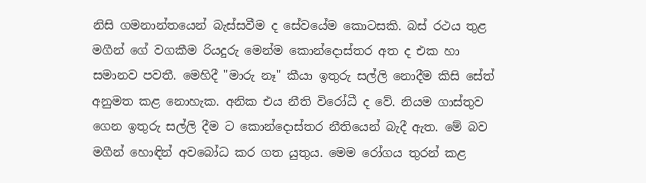නිසි ගමනාන්තයෙන් බැස්සවීම ද සේවයේම කොටසකි. බස් රථය තුළ මගීන් ගේ වගකීම රියදුරු මෙන්ම කොන්දොස්තර අත ද එක හා සමානව පවතී. මෙහිදී "මාරු නෑ" කීයා ඉතුරු සල්ලි නොදීම කිසි සේත් අනුමත කළ නොහැක. අනික එය නීති විරෝධී ද වේ. නියම ගාස්තුව ගෙන ඉතුරු සල්ලි දීම ට කොන්දොස්තර නීතියෙන් බැදී ඇත. මේ බව මගීන් හොඳින් අවබෝධ කර ගත යුතුය. මෙම රෝගය තුරන් කළ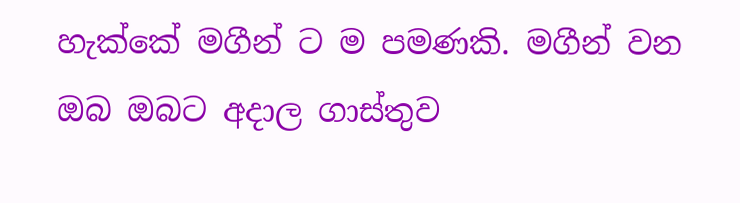හැක්කේ මගීන් ට ම පමණකි. මගීන් වන ඔබ ඔබට අදාල ගාස්තුව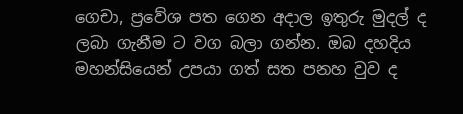ගෙචා, ප්‍රවේශ පත ගෙන අදාල ඉතුරු මුදල් ද ලබා ගැනීම ට වග බලා ගන්න. ඔබ දහදිය මහන්සියෙන් උපයා ගත් සත පනහ වුව ද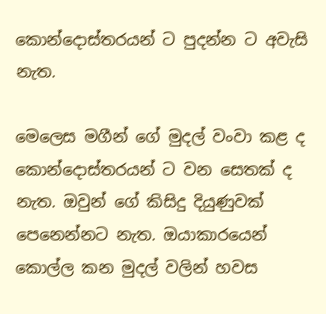කොන්දොස්තරයන් ට පුදන්න ට අවැසි නැත.

මෙලෙස මගීන් ගේ මුදල් වංවා කළ ද කොන්දොස්තරයන් ට වන සෙතක් ද නැත. ඔවුන් ගේ කිසිදු දියුණුවක් පෙනෙන්නට නැත. ඔයාකාරයෙන් කොල්ල කන මුදල් වලින් හවස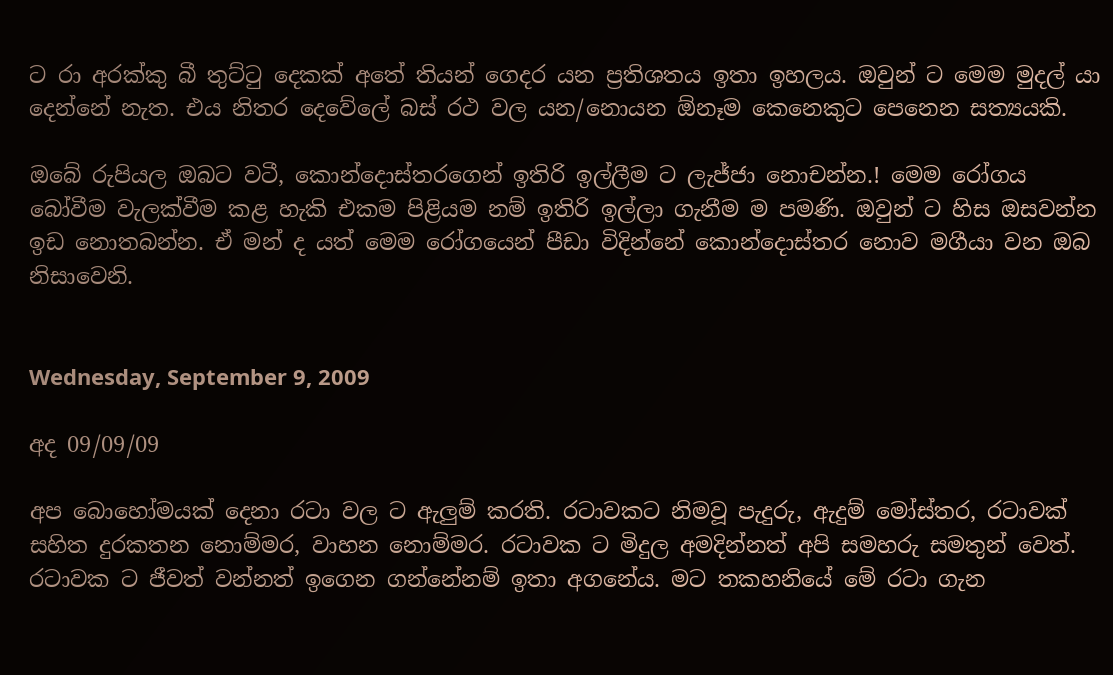ට රා අරක්කු බී තුට්ටු දෙකක් අතේ තියන් ගෙදර යන ප්‍රතිශතය ඉතා ඉහලය. ඔවුන් ට මෙම මුදල් යා දෙන්නේ නැත. එය නිතර දෙවේලේ බස් රථ වල යන/නොයන ඕනෑම කෙනෙකුට පෙනෙන සත්‍යයකි.

ඔබේ රුපියල ඔබට වටී, කොන්දොස්තරගෙන් ඉතිරි ඉල්ලීම ට ලැජ්ජා නොචන්න.! මෙම රෝගය බෝවීම වැලක්වීම කළ හැකි එකම පිළියම නම් ඉතිරි ඉල්ලා ගැනීම ම පමණි. ඔවුන් ට හිස ඔසවන්න ඉඩ නොතබන්න. ඒ මන් ද යත් මෙම රෝගයෙන් පීඩා විදින්නේ කොන්දොස්තර නොව මගීයා වන ඔබ නිසාවෙනි.


Wednesday, September 9, 2009

අද 09/09/09

අප බොහෝමයක් දෙනා රටා වල ට ඇලුම් කරති. රටාවකට නිමවූ පැදුරු, ඇදුම් මෝස්තර, රටාවක් සහිත දුරකතන නොම්මර, වාහන නොම්මර. රටාවක ට මිදුල අමදින්නත් අපි සමහරු සමතුන් වෙත්. රටාවක ට ජීවත් වන්නත් ඉගෙන ගන්නේනම් ඉතා අගනේය. මට තකහනියේ මේ රටා ගැන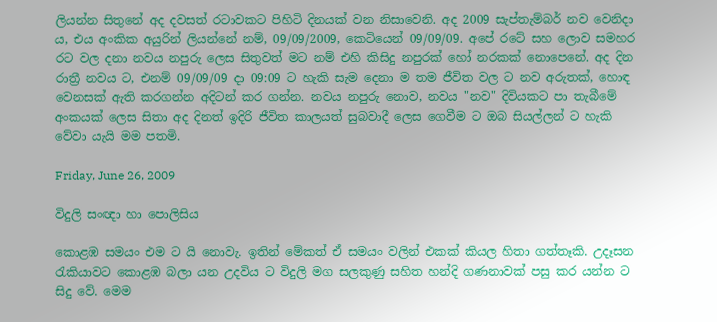ලියන්න සිතුනේ අද දවසත් රටාවකට පිහිටි දිනයක් වන නිසාවෙනි. අද 2009 සැප්තැම්බර් නව වෙනිදා ය, එය අංකික අයුරින් ලියන්නේ නම්, 09/09/2009, කෙටියෙන් 09/09/09. අපේ රටේ සහ ලොව සමහර රට වල දනා නවය නපුරු ලෙස සිතුවත් මට නම් එහි කිසිදු නපුරක් හෝ නරකක් නොපෙනේ. අද දින රාත්‍රී නවය ට, එනම් 09/09/09 දා 09:09 ට හැකි සැම දෙනා ම තම ජීවිත වල ට නව අරුතක්, හොඳ වෙනසක් ඇති කරගන්න අදිටන් කර ගන්න. නවය නපුරු නොව, නවය "නව" දිවියකට පා තැබීමේ අංකයක් ලෙස සිතා අද දිනත් ඉදිරි ජීවිත කාලයත් සුබවාදී ලෙස ගෙවීම ට ඔබ සියල්ලන් ට හැකි වේවා යැයි මම පතමි.

Friday, June 26, 2009

විදුලි සංඥා හා පොලිසිය

කොළඹ සමයං එම ට යි නොවැ. ඉතින් මේකත් ඒ සමයං වලින් එකක් කියල හිතා ගත්තෑකි. උදෑසන රැකියාවට කොළඹ බලා යන උදවිය ට විදුලි මග සලකුණු සහිත හන්දි ගණනාවක් පසු කර යන්න ට සිදු වේ. මෙම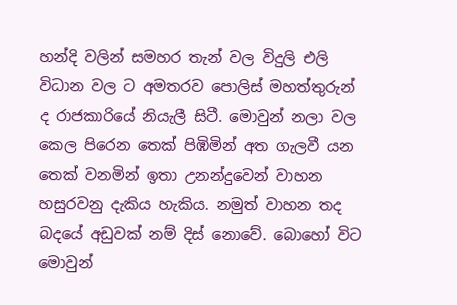හන්දි වලින් සමහර තැන් වල විදුලි එලි විධාන වල ට අමතරව පොලිස් මහත්තුරුන් ද රාජකාරියේ නියැලී සිටී. මොවුන් නලා වල කෙල පිරෙන තෙක් පිඹිමින් අත ගැලවී යන තෙක් වනමින් ඉතා උනන්දුවෙන් වාහන හසුරවනු දැකිය හැකිය. නමුත් වාහන තද බදයේ අඩුවක් නම් දිස් නොවේ. බොහෝ විට මොවුන්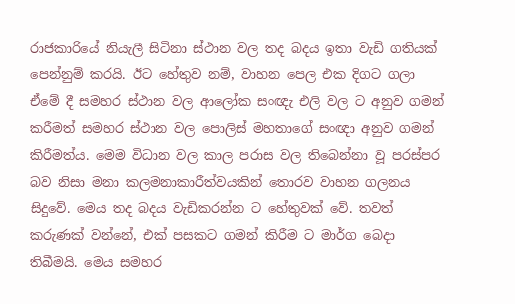රාජකාරියේ නියැලී සිටිනා ස්ථාන වල තද බදය ඉතා වැඩි ගතියක් පෙන්නුම් කරයි. ඊට හේතුව නම්, වාහන පෙල එක දිගට ගලා ඒමේ දී සමහර ස්ථාන වල ආලෝක සංඥැ එලි වල ට අනුව ගමන් කරීමත් සමහර ස්ථාන වල පොලිස් මහතාගේ සංඥා අනුව ගමන් කිරීමත්ය. මෙම විධාන වල කාල පරාස වල තිබෙන්නා වූ පරස්පර බව නිසා මනා කලමනාකාරීත්වයකින් තොරව වාහන ගලනය සිදුවේ. මෙය තද බදය වැඩිකරන්න ට හේතුවක් වේ. තවත් කරුණක් වන්නේ, එක් පසකට ගමන් කිරීම ට මාර්ග බෙදා තිබීමයි. මෙය සමහර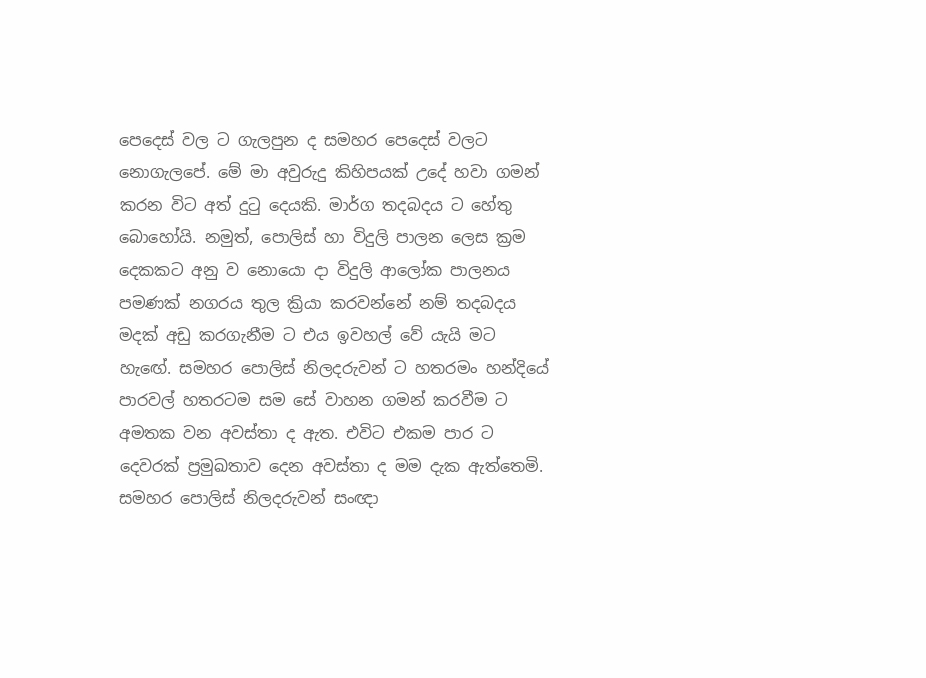පෙදෙස් වල ට ගැලපුන ද සමහර පෙදෙස් වලට නොගැලපේ. මේ මා අවුරුදු කිහිපයක් උදේ හවා ගමන් කරන විට අත් දුටු දෙයකි. මාර්ග තදබදය ට හේතු බොහෝයි. නමුත්, පොලිස් හා විදුලි පාලන ලෙස ක්‍රම දෙකකට අනු ව නොයො දා විදුලි ආලෝක පාලනය පමණක් නගරය තුල ක්‍රියා කරවන්නේ නම් තදබදය මදක් අඩු කරගැනීම ට එය ඉවහල් වේ යැයි මට හැඟේ. සමහර පොලිස් නිලදරුවන් ට හතරමං හන්දියේ පාරවල් හතරටම සම සේ වාහන ගමන් කරවීම ට අමතක වන අවස්තා ද ඇත. එවිට එකම පාර ට දෙවරක් ප්‍රමුඛතාව දෙන අවස්තා ද මම දැක ඇත්තෙමි. සමහර පොලිස් නිලදරුවන් සංඥා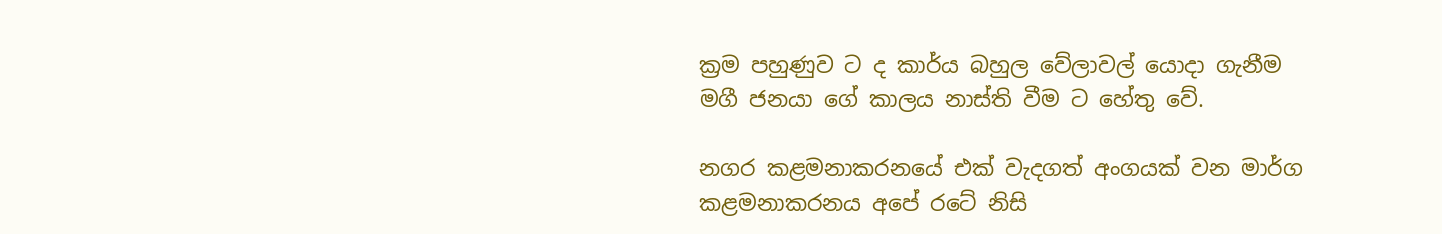ක්‍රම පහුණුව ට ද කාර්ය බහුල වේලාවල් යොදා ගැනීම මගී ජනයා ගේ කාලය නාස්ති වීම ට හේතු වේ.

නගර කළමනාකරනයේ එක් වැදගත් අංගයක් වන මාර්ග කළමනාකරනය අපේ රටේ නිසි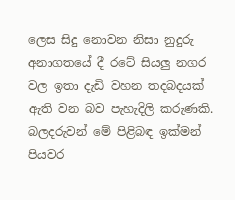ලෙස සිදු නොවන නිසා නුදුරු අනාගතයේ දී රටේ සියලු නගර වල ඉතා දැඩි වහන තදබදයක් ඇති වන බව පැහැදිලි කරුණකි. බලදරුවන් මේ පිළිබඳ ඉක්මන් පියවර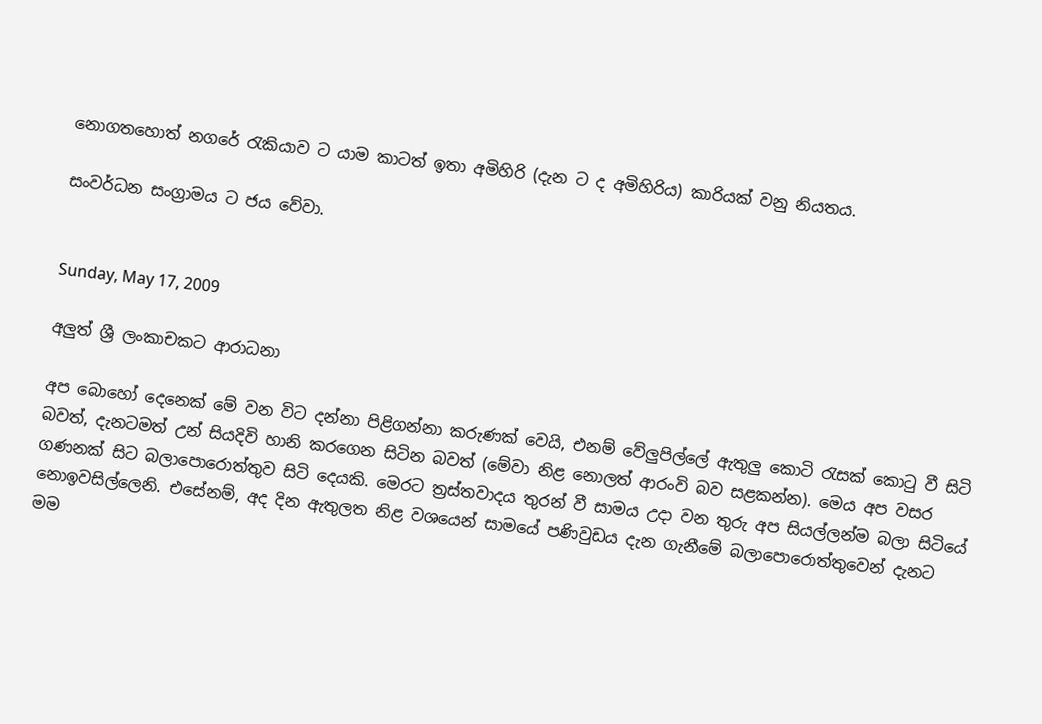නොගතහොත් නගරේ රැකියාව ට යාම කාටත් ඉතා අමිහිරි (දැන ට ද අමිහිරිය) කාරියක් වනු නියතය.

සංවර්ධන සංග්‍රාමය ට ජය වේවා.


Sunday, May 17, 2009

අලුත් ශ්‍රී ලංකාචකට ආරාධනා

අප බොහෝ දෙනෙක් මේ වන විට දන්නා පිළිගන්නා කරුණක් වෙයි, එනම් වේලුපිල්ලේ ඇතුලු කොටි රැසක් කොටු වී සිටි බවත්, දැනටමත් උන් සියදිවි හානි කරගෙන සිටින බවත් (මේවා නිළ නොලත් ආරංවි බව සළකන්න). මෙය අප වසර ගණනක් සිට බලාපොරොත්තුව සිටි දෙයකි. මෙරට ත්‍රස්තවාදය තුරන් වී සාමය උදා වන තුරු අප සියල්ලන්ම බලා සිටියේ නොඉවසිල්ලෙනි. එසේනම්, අද දින ඇතුලත නිළ වශයෙන් සාමයේ පණිවුඩය දැන ගැනීමේ බලාපොරොත්තුවෙන් දැනට මම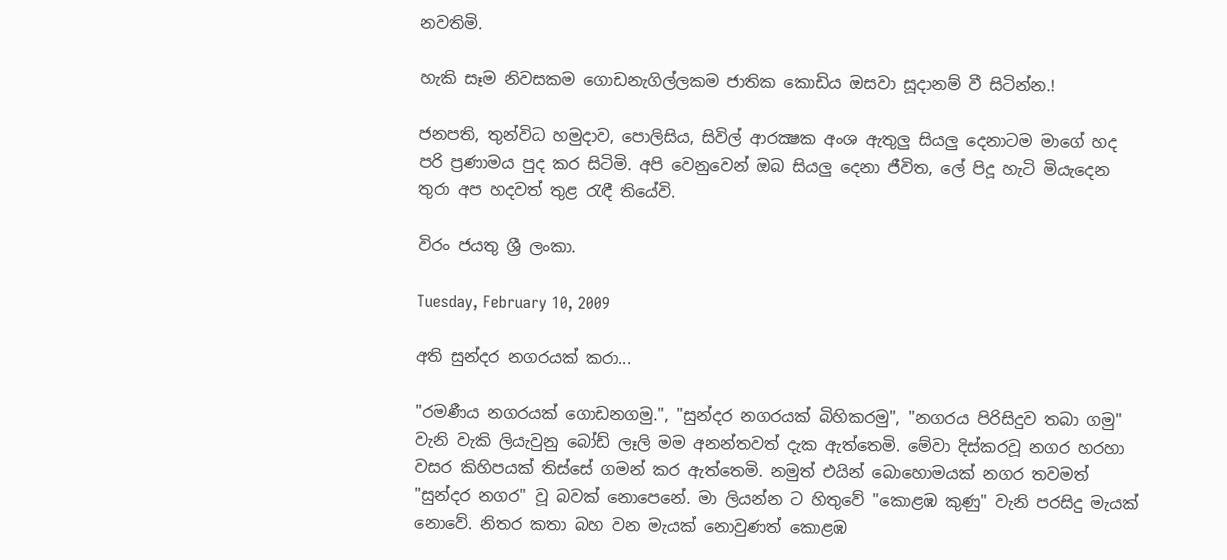නවතිමි.

හැකි සෑම නිවසකම ගොඩනැගිල්ලකම ජාතික කොඩිය ඔසවා සූදානම් වී සිටින්න.!

ජනපති, තුන්විධ හමුදාව, පොලිසිය, සිවිල් ආරක්‍ෂක අංශ ඇතුලු සියලු දෙනාටම මාගේ හද පරි ප්‍රණාමය පුද කර සිටිමි. අපි වෙනුවෙන් ඔබ සියලු දෙනා ජීවිත, ලේ පිදූ හැටි මියැදෙන තුරා අප හදවත් තුළ රැඳී තියේවි.

විරං ජයතු ශ්‍රී ලංකා.

Tuesday, February 10, 2009

අති සුන්දර නගරයක් කරා...

"රමණීය නගරයක් ගොඩනගමු.", "සුන්දර නගරයක් බිහිකරමු", "නගරය පිරිසිදුව තබා ගමු" වැනි වැකි ලියැවුනු බෝඩ් ලෑලි මම අනන්තවත් දැක ඇත්තෙමි. මේවා දිස්කරවූ නගර හරහා වසර කිහිපයක් තිස්සේ ගමන් කර ඇත්තෙමි. නමුත් එයින් බොහොමයක් නගර තවමත් "සුන්දර නගර" වූ බවක් නොපෙනේ. මා ලියන්න ට හිතුවේ "කොළඹ කුණු" වැනි පරසිදු මැයක් නොවේ. නිතර කතා බහ වන මැයක් නොවුණත් කොළඹ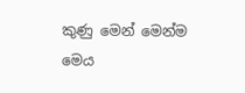කුණු මෙන් මෙන්ම මෙය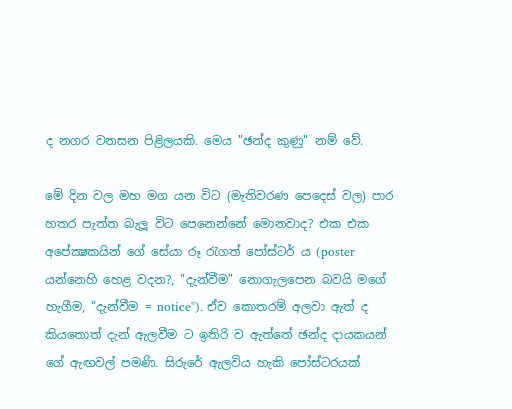ද නගර වනසන පිළිලයකි. මෙය "ඡන්ද කුණු" නම් වේ.

මේ දින වල මහ මග යන විට (මැතිවරණ පෙදෙස් වල) පාර හතර පැත්ත බැලූ විට පෙනෙන්නේ මොනවාද? එක එක අපේක්‍ෂකයින් ගේ සේයා රූ රැගත් පෝස්ටර් ය (poster යන්නෙහි හෙළ වදන?, "දැන්වීම" නොගැලපෙන බවයි මගේ හැගීම, "දැන්වීම = notice"). ඒව කොතරම් අලවා ඇත් ද කියතොත් දැන් ඇලවීම ට ඉතිරි ව ඇත්තේ ඡන්ද දායකයන් ගේ ඇඟවල් පමණි. සිරුරේ ඇලවිය හැකි පෝස්ටරයක්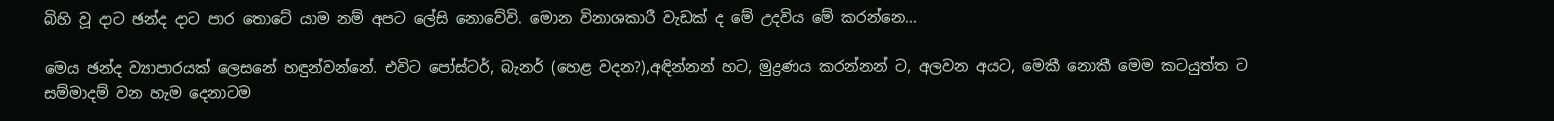බිහි වූ දාට ඡන්ද දාට පාර තොටේ යාම නම් අපට ලේසි නොවේවි. මොන විනාශකාරී වැඩක් ද මේ උදවිය මේ කරන්නෙ...

මෙය ඡන්ද ව්‍යාපාරයක් ලෙසනේ හඳුන්වන්නේ. එවිට පෝස්ටර්, බැනර් (හෙළ වදන?),අඳින්නන් හට, මුද්‍රණය කරන්නන් ට, අලවන අයට, මෙකී නොකී මෙම කටයුත්ත ට සම්මාදම් වන හැම දෙනාටම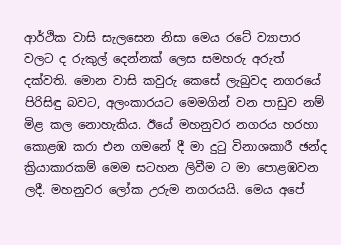ආර්ථික වාසි සැලසෙන නිසා මෙය රටේ ව්‍යාපාර වලට ද රුකුල් දෙන්නක් ලෙස සමහරු අරුත් දක්වති. මොන වාසි කවුරු කෙසේ ලැබුවද නගරයේ පිරිසිඳු බවට, අලංකාරයට මෙමගින් වන පාඩුව නම් මිළ කල නොහැකිය. ඊයේ මහනුවර නගරය හරහා කොළඹ කරා එන ගමනේ දී මා දුටු විනාශකාරී ඡන්ද ක්‍රියාකාරකම් මෙම සටහන ලිවීම ට මා පොළඹවන ලදී. මහනුවර ලෝක උරුම නගරයයි. මෙය අපේ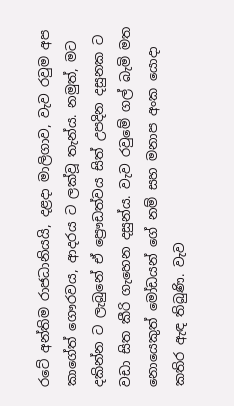රටේ අන්තිම රාජධානියයි, දළදා මාලිගාව, වැව රවුම අප කාගේත් ගෞරවය, ආදරය ට ලක්වූ තැන්ය. නමුත්, මට දකින්න ට ලැබුනේ ඒ ප්‍රෞඩත්වය සිත් උපදින දසුනක ට වඩා සිත කීරි ගැහෙන දසුන්ය. වැව රවුමේ ගල් බැමි මත නොයෙකුත් මෝඩයන් ගේ නම් සහ මනාප අංක යොදා කතිර ඇඳ තිබුණි. වැව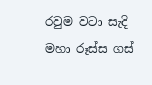රවුම වටා සැදි මහා රූස්ස ගස්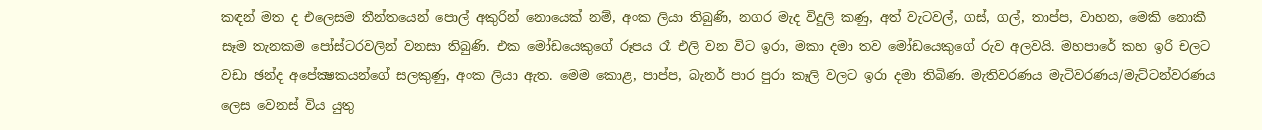කඳන් මත ද එලෙසම තීන්තයෙන් පොල් අකුරින් නොයෙක් නම්, අංක ලියා තිබුණි, නගර මැද විදුලි කණු, අත් වැටවල්, ගස්, ගල්, තාප්ප, වාහන, මෙකි නොකී සෑම තැනකම පෝස්ටරවලින් වනසා තිබුණි. එක මෝඩයෙකුගේ රූපය රෑ එලි වන විට ඉරා, මකා දමා තව මෝඩයෙකුගේ රුව අලවයි. මහපාරේ කහ ඉරි චලට වඩා ඡන්ද අපේක්‍ෂකයන්ගේ සලකුණු, අංක ලියා ඇත. මෙම කොළ, පාප්ප, බැනර් පාර පුරා කෑලි වලට ඉරා දමා තිබිණ. මැතිවරණය මැටිවරණය/මැට්ටන්වරණය ලෙස වෙනස් විය යුතු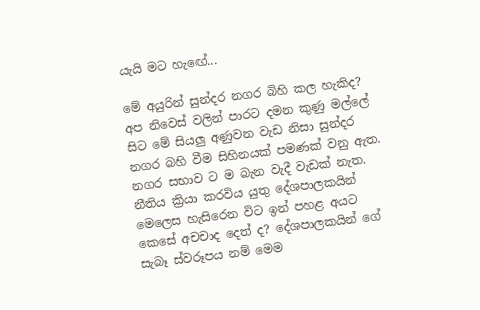යැයි මට හැඟේ...

මේ අයුරින් සුන්දර නගර බිහි කල හැකිද? අප නිවෙස් වලින් පාරට දමන කුණු මල්ලේ සිට මේ සියලු අණුවන වැඩ නිසා සුන්දර නගර බහි වීම සිහිනයක් පමණක් වනු ඇත. නගර සභාව ට ම බැන වැදී වැඩක් නැත. නීතිය ක්‍රියා කරවිය යුතු දේශපාලකයින් මෙලෙස හැසිරෙන විට ඉන් පහළ අයට කෙසේ අචචාද දෙත් ද? දේශපාලකයින් ගේ සැබෑ ස්වරූපය නම් මෙම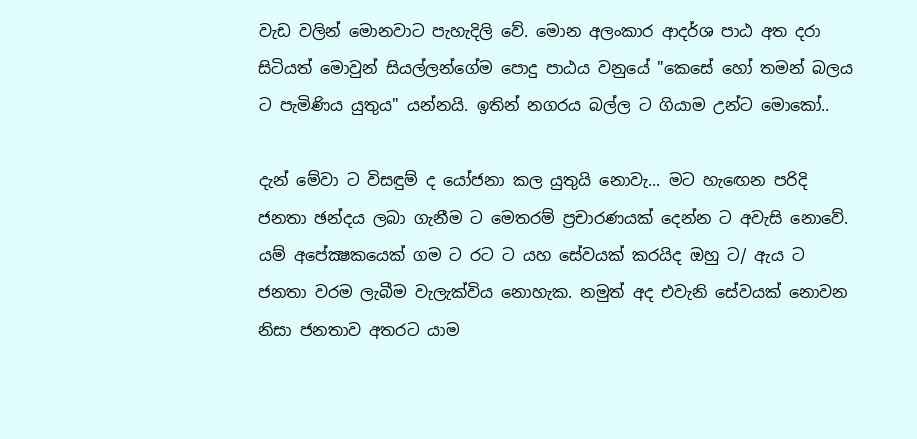වැඩ වලින් මොනවාට පැහැදිලි වේ. මොන අලංකාර ආදර්ශ පාඨ අත දරා සිටියත් මොවුන් සියල්ලන්ගේම පොදු පාඨය වනුයේ "කෙසේ හෝ තමන් බලය ට පැමිණිය යුතුය" යන්නයි. ඉතින් නගරය බල්ල ට ගියාම උන්ට මොකෝ..

දැන් මේවා ට විසඳුම් ද යෝජනා කල යුතුයි නොවැ... මට හැඟෙන පරිදි ජනතා ඡන්දය ලබා ගැනීම ට මෙතරම් ප්‍රචාරණයක් දෙන්න ට අවැසි නොවේ. යම් අපේක්‍ෂකයෙක් ගම ට රට ට යහ සේවයක් කරයිද ඔහු ට/ ඇය ට ජනතා වරම ලැබීම වැලැක්විය නොහැක. නමුත් අද එවැනි සේවයක් නොවන නිසා ජනතාව අතරට යාම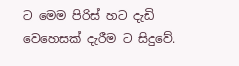ට මෙම පිරිස් හට දැඩි වෙහෙසක් දැරීම ට සිදුවේ.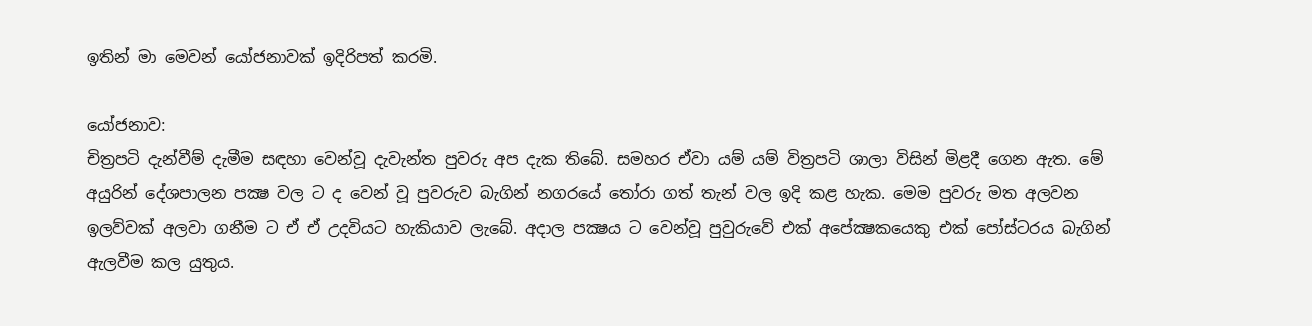ඉතින් මා මෙවන් යෝජනාවක් ඉදිරිපත් කරමි.

යෝජනාව:
චිත්‍රපටි දැන්වීම් දැමීම සඳහා වෙන්වූ දැවැන්ත පුවරු අප දැක තිබේ. සමහර ඒවා යම් යම් විත්‍රපටි ශාලා විසින් මිළදී ගෙන ඇත. මේ අයුරින් දේශපාලන පක්‍ෂ වල ට ද වෙන් වූ පුවරුව බැගින් නගරයේ තෝරා ගත් තැන් වල ඉදි කළ හැක. මෙම පුවරු මත අලවන ඉලව්වක් අලවා ගනීම ට ඒ ඒ උදවියට හැකියාව ලැබේ. අදාල පක්‍ෂය ට වෙන්වූ පුවුරුවේ එක් අපේක්‍ෂකයෙකු එක් පෝස්ටරය බැගින් ඇලවීම කල යුතුය.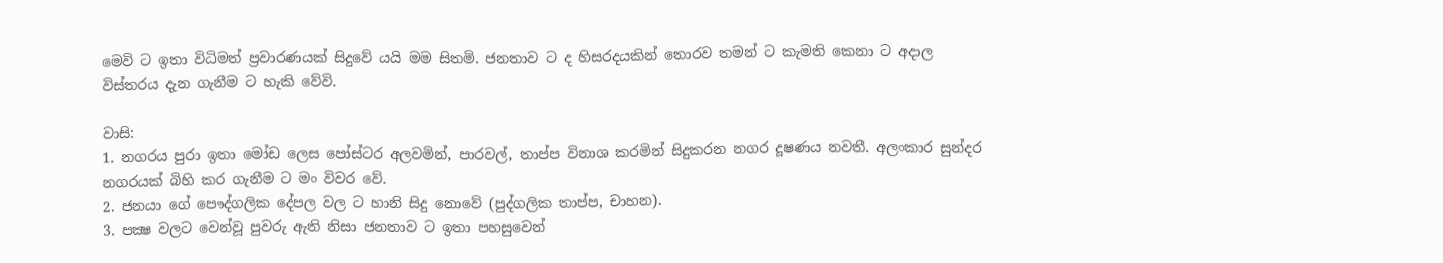මෙවි ට ඉතා විධිමත් ප්‍රවාරණයක් සිදුවේ යයි මම සිතමි. ජනතාව ට ද හිසරදයකින් තොරව තමන් ට කැමති කෙනා ට අදාල විස්තරය දැන ගැනීම ට හැකි වේවි.

වාසි:
1. නගරය පුරා ඉතා මෝඩ ලෙස පෝස්ටර අලවමින්, පාරවල්, තාප්ප විනාශ කරමින් සිදුකරන නගර දූෂණය නවතී. අලංකාර සුන්දර නගරයක් බිහි කර ගැනීම ට මං විවර වේ.
2. ජනයා ගේ පෞද්ගලික දේපල වල ට හානි සිදු නොවේ (පුද්ගලික තාප්ප, චාහන).
3. පක්‍ෂ වලට වෙන්වූ පුවරු ඇති නිසා ජනතාව ට ඉතා පහසුවෙන්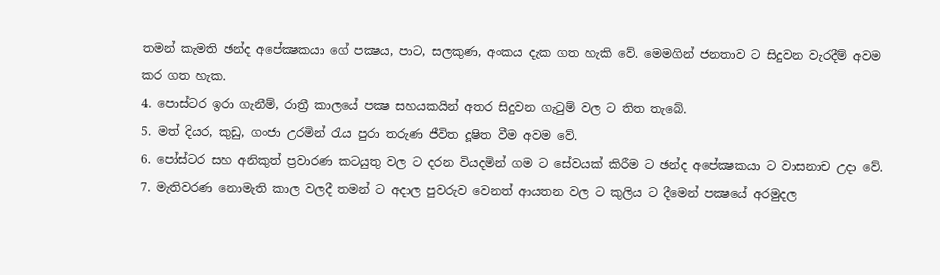තමන් කැමති ඡන්ද අපේක්‍ෂකයා ගේ පක්‍ෂය, පාට, සලකුණ, අංකය දැක ගත හැකි වේ. මෙමගින් ජනතාව ට සිදුවන වැරදීම් අවම කර ගත හැක.
4. පොස්ටර ඉරා ගැනීම්, රාත්‍රී කාලයේ පක්‍ෂ සහයකයින් අතර සිදුවන ගැටුම් වල ට තිත තැබේ.
5. මත් දියර, කුඩු, ගංජා උරමින් රැය පුරා තරුණ ජීවිත දූෂිත වීම අවම වේ.
6. පෝස්ටර සහ අනිකුත් ප්‍රවාරණ කටයුතු වල ට දරන වියදමින් ගම ට සේවයක් කිරීම ට ඡන්ද අපේක්‍ෂකයා ට වාසනාච උදා වේ.
7. මැතිවරණ නොමැති කාල වලදී තමන් ට අදාල පුවරුව වෙනත් ආයතන වල ට කුලිය ට දීමෙන් පක්‍ෂයේ අරමුදල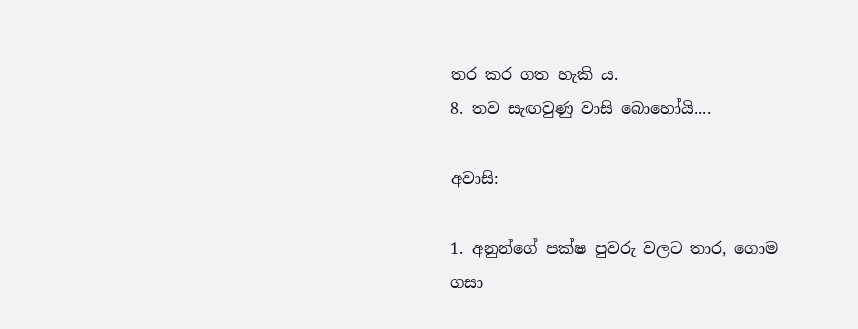තර කර ගත හැකි ය.
8. තව සැඟවුණු වාසි බොහෝයි....

අවාසි:

1. අනුන්ගේ පක්ෂ පුවරු වලට තාර, ගොම ගසා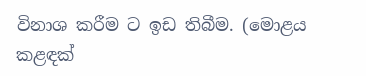විනාශ කරීම ට ඉඩ තිබීම. (මොළය කළඳක්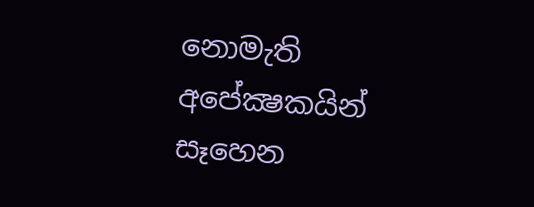නොමැති අපේක්‍ෂකයින් සෑහෙන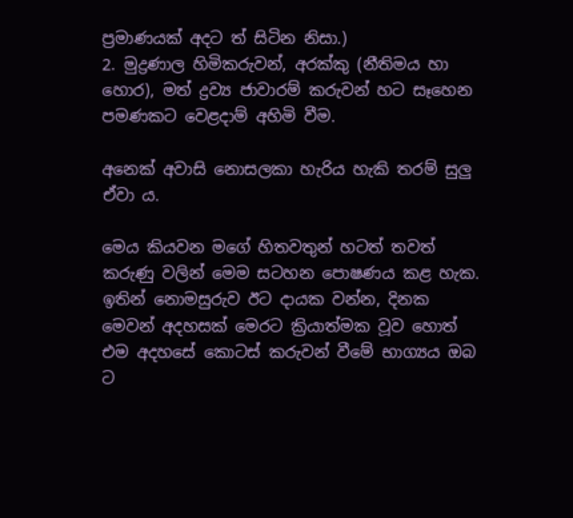ප්‍රමාණයක් අදට ත් සිටින නිසා.)
2. මුද්‍රණාල හිමිකරුවන්, අරක්කු (නීතිමය හා හොර), මත් ද්‍රව්‍ය ජාවාරම් කරුවන් හට සෑහෙන පමණකට වෙළදාම් අහිමි වීම.

අනෙක් අවාසි නොසලකා හැරිය හැකි තරම් සුලු ඒවා ය.

මෙය කියවන මගේ හිතවතුන් හටත් තවත් කරුණු වලින් මෙම සටහන පොෂණය කළ හැක. ඉතින් නොමසුරුව ඊට දායක වන්න, දිනක මෙවන් අදහසක් මෙරට ක්‍රියාත්මක වූව හොත් එම අදහසේ කොටස් කරුවන් වීමේ භාග්‍යය ඔබ ට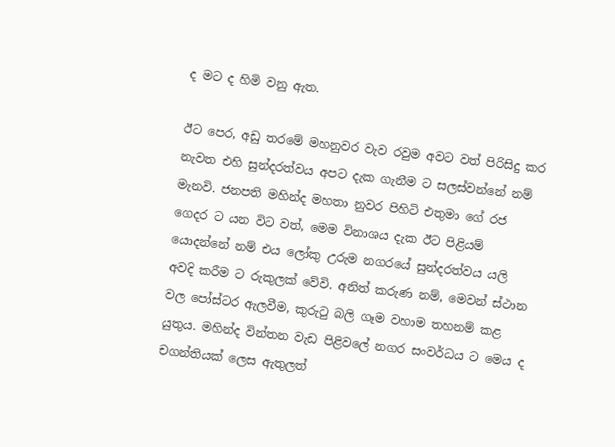ද මට ද හිමි වනු ඇත.

ඊට පෙර, අඩු තරමේ මහනුවර වැව රවුම අවට වත් පිරිසිදු කර නැවත එහි සුන්දරත්වය අපට දැක ගැනීම ට සලස්වන්නේ නම් මැනවි. ජනපති මහින්ද මහතා නුවර පිහිටි එතුමා ගේ රජ ගෙදර ට යන විට වත්, මෙම විනාශය දැක ඊට පිළියම් යොදන්නේ නම් එය ලෝකු උරුම නගරයේ සුන්දරත්වය යලි අවදි කරීම ට රුකුලක් වේවි. අනිත් කරුණ නම්, මෙවන් ස්ථාන වල පෝස්ටර ඇලවීම, කුරුටු බලි ගෑම වහාම තහනම් කළ යුතුය. මහින්ද වින්තන වැඩ පිළිවලේ නගර සංවර්ධය ට මෙය ද චගන්තියක් ලෙස ඇතුලත්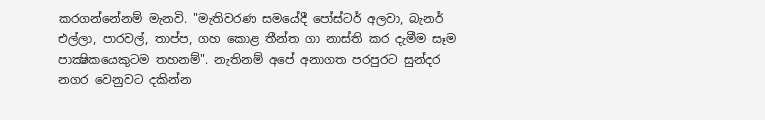කරගන්නේනම් මැනවි. "මැතිවරණ සමයේදී පෝස්ටර් අලවා, බැනර් එල්ලා, පාරවල්, තාප්ප, ගහ කොළ තීන්ත ගා නාස්ති කර දැමීම සෑම පාක්‍ෂිකයෙකුටම තහනම්". නැතිනම් අපේ අනාගත පරපුරට සුන්දර නගර වෙනුවට දකින්න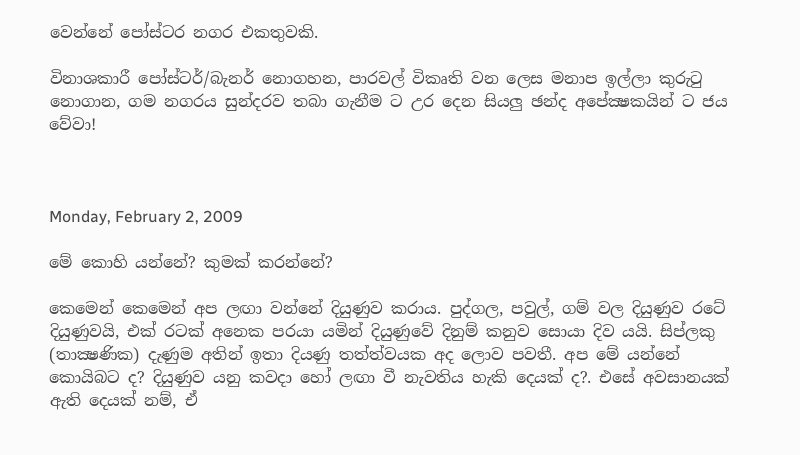වෙන්නේ පෝස්ටර නගර එකතුවකි.

විනාශකාරී පෝස්ටර්/බැනර් නොගහන, පාරවල් විකෘති වන ලෙස මනාප ඉල්ලා කුරුටු නොගාන, ගම නගරය සුන්දරව තබා ගැනීම ට උර දෙන සියලු ඡන්ද අපේක්‍ෂකයින් ට ජය වේවා!



Monday, February 2, 2009

මේ කොහි යන්නේ? කුමක් කරන්නේ?

කෙමෙන් කෙමෙන් අප ලඟා වන්නේ දියුණුව කරාය. පුද්ගල, පවුල්, ගම් වල දියුණුව රටේ දියුණුවයි, එක් රටක් අනෙක පරයා යමින් දියුණුවේ දිනුම් කනුව සොයා දිව යයි. සිප්ලකු (තාක්‍ෂණික) දැණුම අතින් ඉතා දියණු තත්ත්වයක අද ලොව පවතී. අප මේ යන්නේ කොයිබට ද? දියුණුව යනු කවදා හෝ ලඟා වී නැවතිය හැකි දෙයක් ද?. එසේ අවසානයක් ඇති දෙයක් නම්, ඒ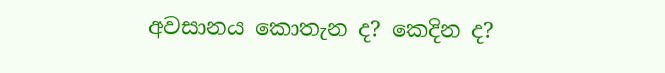අවසානය කොතැන ද? කෙදින ද?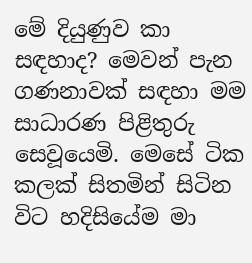මේ දියුණුව කා සඳහාද? මෙවන් පැන ගණනාවක් සඳහා මම සාධාරණ පිළිතුරු සෙවූයෙමි. මෙසේ ටික කලක් සිතමින් සිටින විට හදිසියේම මා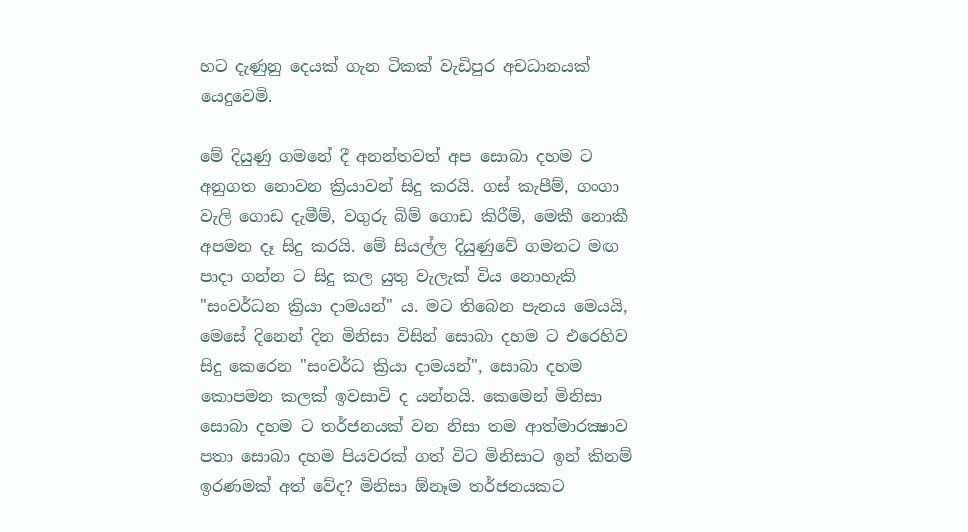හට දැණුනු දෙයක් ගැන ටිකක් වැඩිපුර අචධානයක් යෙදුවෙමි.

මේ දියුණු ගමනේ දී අනන්තවත් අප සොබා දහම ට අනුගත නොවන ක්‍රියාවන් සිදු කරයි. ගස් කැපීම්, ගංගා වැලි ගොඩ දැමීම්, වගුරු බිම් ගොඩ කිරීම්, මෙකී නොකී අපමන දෑ සිදු කරයි. මේ සියල්ල දියුණුවේ ගමනට මඟ පාදා ගන්න ට සිදු කල යුතු වැලැක් විය නොහැකි "සංවර්ධන ක්‍රියා දාමයන්" ය. මට තිබෙන පැනය මෙයයි, මෙසේ දිනෙන් දින මිනිසා විසින් සොබා දහම ට එරෙහිව සිදු කෙරෙන "සංවර්ධ ක්‍රියා දාමයන්", සොබා දහම කොපමන කලක් ඉවසාවි ද යන්නයි. කෙමෙන් මිනිසා සොබා දහම ට තර්ජනයක් වන නිසා තම ආත්මාරක්‍ෂාව පතා සොබා දහම පියවරක් ගත් විට මිනිසාට ඉන් කිනම් ඉරණමක් අත් වේද? මිනිසා ඕනෑම තර්ජනයකට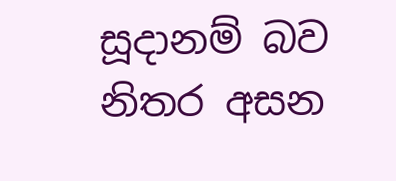සූදානම් බව නිතර අසන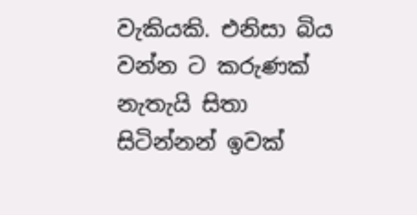වැකියකි. එනිසා බිය වන්න ට කරුණක් නැතැයි සිතා සිටින්නන් ඉවක්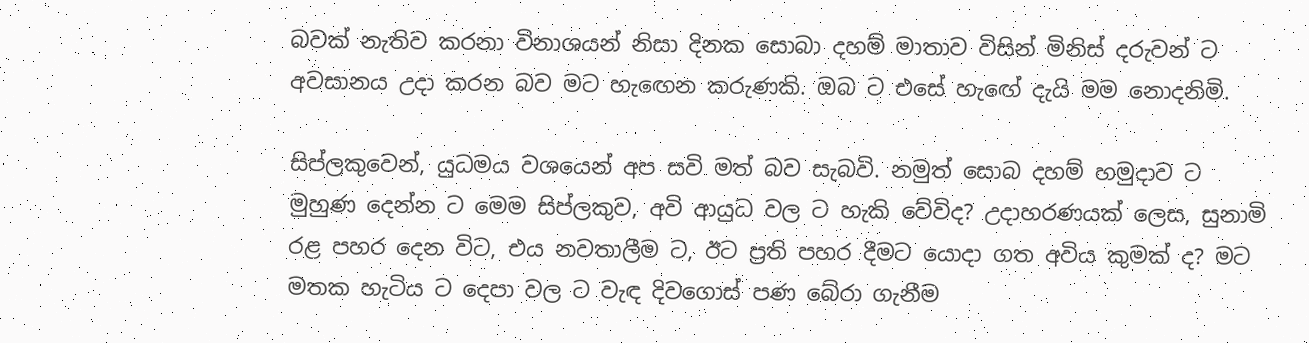බවක් නැතිව කරනා විනාශයන් නිසා දිනක සොබා දහම් මාතාව විසින් මිනිස් දරුවන් ට අවසානය උදා කරන බව මට හැඟෙන කරුණකි. ඔබ ට එසේ හැඟේ දැයි මම නොදනිමි.

සිප්ලකුවෙන්, යුධමය වශයෙන් අප සවි මත් බව සැබවි. නමුත් සොබ දහම් හමුදාව ට මුහුණ දෙන්න ට මෙම සිප්ලකුව, අවි ආයුධ වල ට හැකි වේවිද? උදාහරණයක් ලෙස, සුනාමි රළ පහර දෙන විට, එය නවතාලීම ට, ඊට ප්‍රති පහර දීමට යොදා ගත අවිය කුමක් ද? මට මතක හැටිය ට දෙපා වල ට වැඳ දිවගොස් පණ බේරා ගැනීම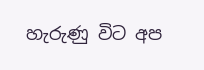හැරුණු විට අප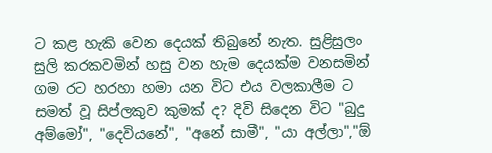ට කළ හැකි වෙන දෙයක් තිබුනේ නැත. සුළිසුලං සුලි කරකවමින් හසු වන හැම දෙයක්ම වනසමින් ගම රට හරහා හමා යන විට එය වලකාලීම ට සමත් වූ සිප්ලකුව කුමක් ද? දිවි සිදෙන විට "බුදු අම්මෝ", "දෙවියනේ", "අනේ සාමී", "යා අල්ලා","ඕ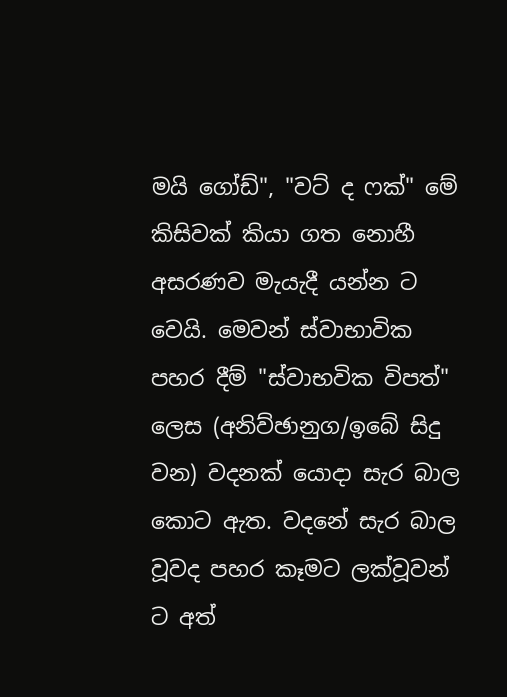මයි ගෝඩ්", "වට් ද ෆක්" මේ කිසිවක් කියා ගත නොහී අසරණව මැයැදී යන්න ට වෙයි. මෙවන් ස්වාභාවික පහර දීම් "ස්වාභවික විපත්" ලෙස (අනිව්ඡානුග/ඉබේ සිදු වන) වදනක් යොදා සැර බාල කොට ඇත. වදනේ සැර බාල වූවද පහර කෑමට ලක්වූවන් ට අත්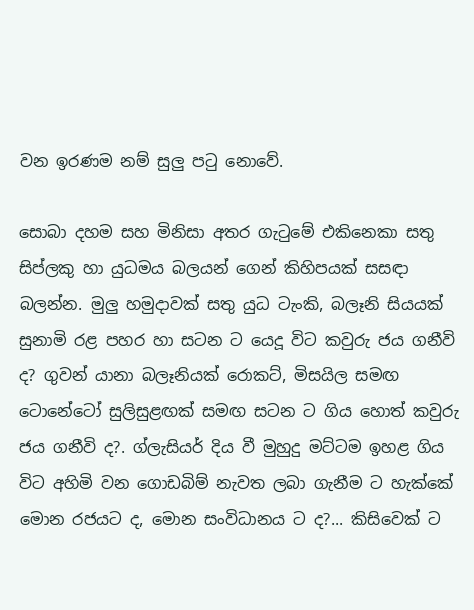වන ඉරණම නම් සුලු පටු නොවේ.

සොබා දහම සහ මිනිසා අතර ගැටුමේ එකිනෙකා සතු සිප්ලකු හා යුධමය බලයන් ගෙන් කිහිපයක් සසඳා බලන්න. මුලු හමුදාවක් සතු යුධ ටැංකි, බලෑනි සියයක් සුනාමි රළ පහර හා සටන ට යෙදූ විට කවුරු ජය ගනීවි ද? ගුවන් යානා බලෑනියක් රොකට්, මිසයිල සමඟ ටොනේටෝ සුලිසුළඟක් සමඟ සටන ට ගිය හොත් කවුරු ජය ගනීවි ද?. ග්ලැසියර් දිය වී මුහුදු මට්ටම ඉහළ ගිය විට අහිමි වන ගොඩබිම් නැවත ලබා ගැනීම ට හැක්කේ මොන රජයට ද, මොන සංවිධානය ට ද?... කිසිවෙක් ට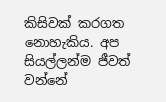කිසිවක් කරගත නොහැකිය. අප සියල්ලන්ම ජීවත් වන්නේ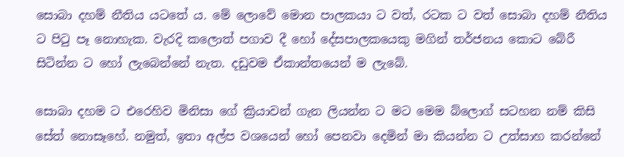සොබා දහම් නීතිය යටතේ ය. මේ ලොවේ මොන පාලකයා ට වත්, රටක ට වත් සොබා දහම් නීතිය ට පිටු පෑ නොහැක. වැරදි කලොත් පගාව දී හෝ දේසපාලකයෙකු මගින් තර්ජනය කොට බේරී සිටින්න ට හෝ ලැබෙන්නේ නැත. දඩුවම ඒකාන්තයෙන් ම ලැබේ.

සොබා දහම ට එරෙහිව මිනිසා ගේ ක්‍රියාවන් ගැන ලියන්න ට මට මෙම බ්ලොග් සටහන නම් කිසි සේත් නොසෑහේ. නමුත්, ඉතා අල්ප වශයෙන් හෝ පෙනවා දෙමින් මා කියන්න ට උත්සාහ කරන්නේ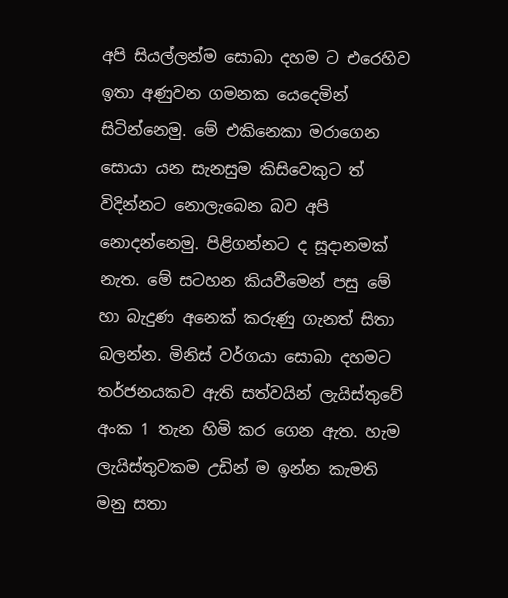අපි සියල්ලන්ම සොබා දහම ට එරෙහිව ඉතා අණුවන ගමනක යෙදෙමින් සිටින්නෙමු. මේ එකිනෙකා මරාගෙන සොයා යන සැනසුම කිසිවෙකුට ත් විදින්නට නොලැබෙන බව අපි නොදන්නෙමු. පිළිගන්නට ද සූදානමක් නැත. මේ සටහන කියවීමෙන් පසු මේ හා බැදුණ අනෙක් කරුණු ගැනත් සිතා බලන්න. මිනිස් වර්ගයා සොබා දහමට තර්ජනයකව ඇති සත්වයින් ලැයිස්තුවේ අංක 1 තැන හිමි කර ගෙන ඇත. හැම ලැයිස්තුවකම උඩින් ම ඉන්න කැමති මනු සතා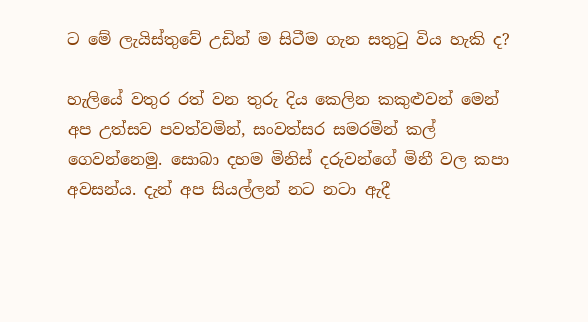ට මේ ලැයිස්තුවේ උඩින් ම සිටීම ගැන සතුටු විය හැකි ද?

හැලියේ වතුර රත් වන තුරු දිය කෙලින කකුළුවන් මෙන් අප උත්සව පවත්වමින්, සංවත්සර සමරමින් කල් ගෙවන්නෙමු. සොබා දහම මිනිස් දරුවන්ගේ මිනී වල කපා අවසන්ය. දැන් අප සියල්ලන් නට නටා ඇදී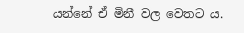යන්නේ ඒ මිනී වල වෙතට ය.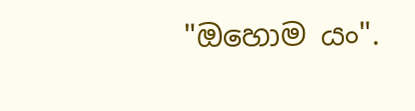"ඔහොම යං".